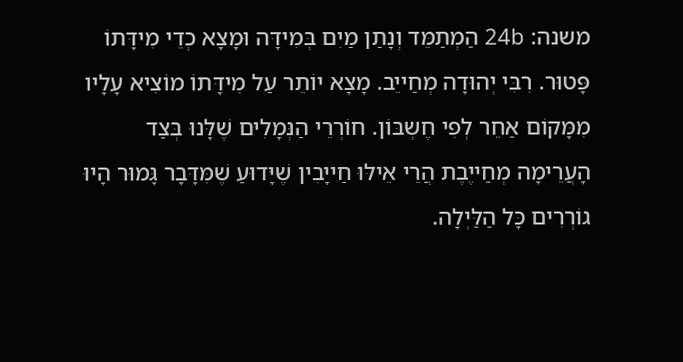משנה: 24b הַמְתַמֵּד וְנָתַן מַיִם בְּמִידָּה וּמָצָא כְדֵי מִידָּתוֹ פָּטוּר. רִבִּי יְהוּדָה מְחַייֵב. מָצָא יוֹתֵר עַל מִידָּתוֹ מוֹצִיא עָלָיו מִמָּקוֹם אַחֵר לְפִי חֶשְבּוֹן. חוֹרְרֵי הַנְּמָלִים שֶׁלָּנוּ בְּצַד הָעֲרֵימָה מְחַייֶבֶת הֲרֵי אֵילּוּ חַייָבִין שֶׁיָּדוּעַ שֶׁמִּדָּבָר גָּמוּר הָיוּ גוֹרְרִים כָּל הַלַּיְלָה.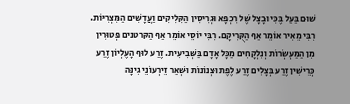שׁוּם בַּעַל בֶּכִּי וּבָצָל שֶׁל רִכְפָּא וּגְרִיסִין הַקִּלִיקִים וַעֲדָשִׁים הַמִּצְרִיּוֹת. רִבִּי מֵאִיר אוֹמֵר אַף הַקֻּרִיקָם. רִבִּי יוֹסֵי אוֹמֵר אַף הַקּרטנים פְּטוּרִין מִן הַמַּעְשְׂרוֹת וְנִלְקָחִים מַכָּל אָדָם בַּשְּׁבִיעִית. זֶרַע לוּף הָעֶלְיוֹן זֶרַע כְּרֵישִׁין זֶרַע בְּצָלִים זֶרַע לֶפֶת וּצְנוֹנוֹת וּשְׁאַר זֵירְעוֹנֵי גִינָּה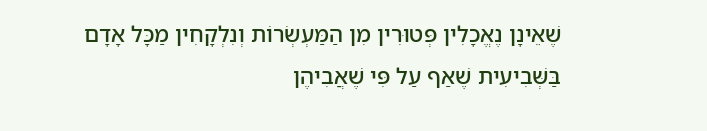שֶׁאֵינָן נֶאֱכָלִין פְּטוּרִין מִן הַמַּעְשְׂרוֹת וְנִלְקָחִין מַכָּל אָדָם בַּשְּׁבִיעִית שֶׁאַף עַל פִּי שֶׁאֲבִיהֶן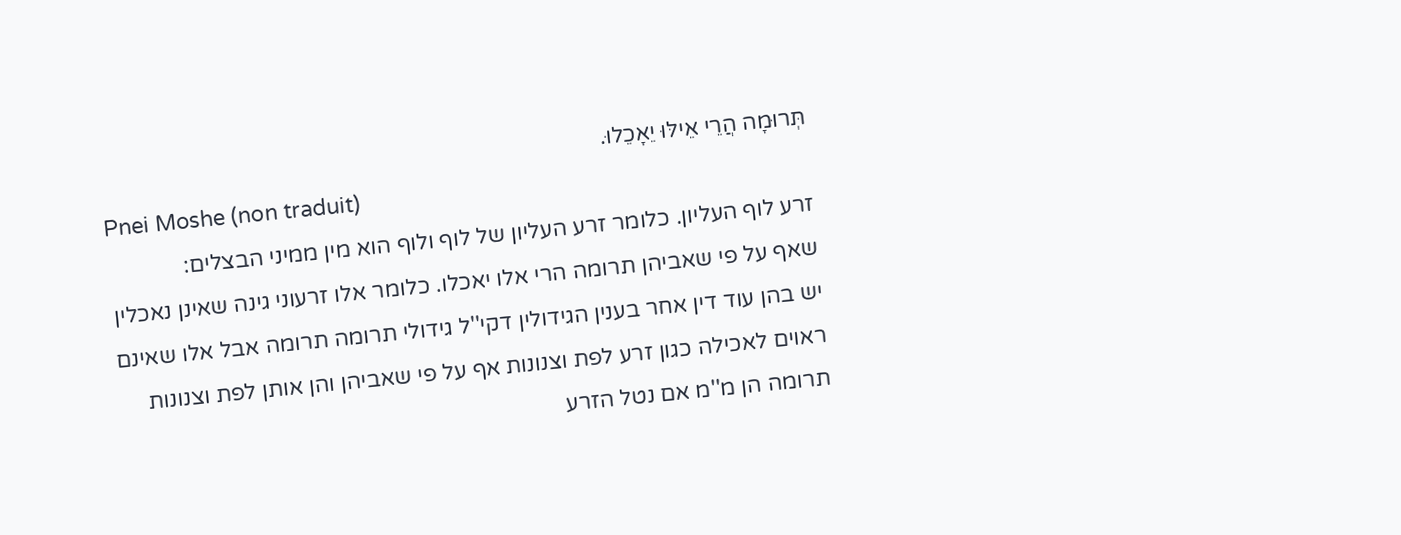תְּרוּמָה הֲרֵי אֵילּוּ יֵאָכֵלוּ.
Pnei Moshe (non traduit)
זרע לוף העליון. כלומר זרע העליון של לוף ולוף הוא מין ממיני הבצלים:
שאף על פי שאביהן תרומה הרי אלו יאכלו. כלומר אלו זרעוני גינה שאינן נאכלין יש בהן עוד דין אחר בענין הגידולין דקי''ל גידולי תרומה תרומה אבל אלו שאינם ראוים לאכילה כגון זרע לפת וצנונות אף על פי שאביהן והן אותן לפת וצנונות תרומה הן מ''מ אם נטל הזרע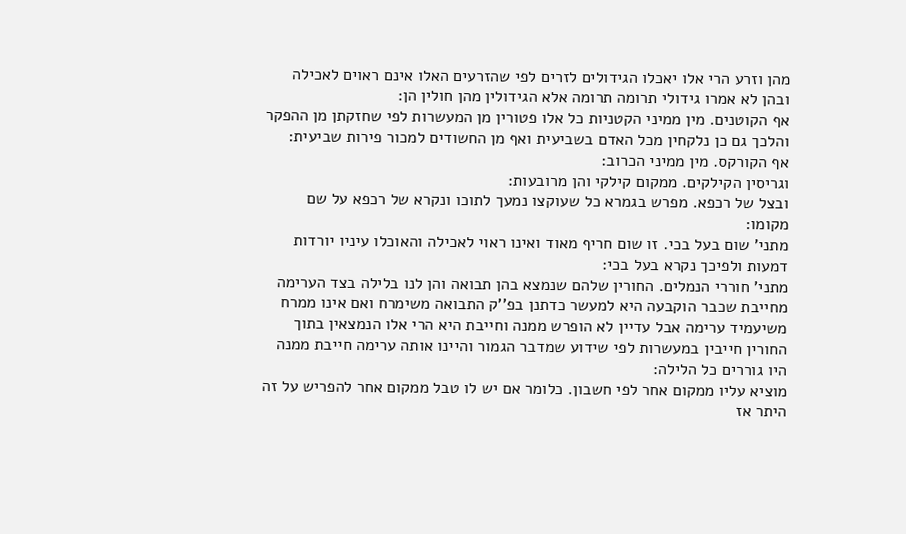מהן וזרע הרי אלו יאכלו הגידולים לזרים לפי שהזרעים האלו אינם ראוים לאכילה ובהן לא אמרו גידולי תרומה תרומה אלא הגידולין מהן חולין הן:
אף הקוטנים. מין ממיני הקטניות כל אלו פטורין מן המעשרות לפי שחזקתן מן ההפקר והלכך גם כן נלקחין מכל האדם בשביעית ואף מן החשודים למכור פירות שביעית:
אף הקורקס. מין ממיני הכרוב:
וגריסין הקילקים. ממקום קילקי והן מרובעות:
ובצל של רכפא. מפרש בגמרא כל שעוקצו נמעך לתוכו ונקרא של רכפא על שם מקומו:
מתני' שום בעל בכי. זו שום חריף מאוד ואינו ראוי לאכילה והאוכלו עיניו יורדות דמעות ולפיכך נקרא בעל בכי:
מתני' חוררי הנמלים. החורין שלהם שנמצא בהן תבואה והן לנו בלילה בצד הערימה מחייבת שכבר הוקבעה היא למעשר כדתנן בפ''ק התבואה משימרח ואם אינו ממרח משיעמיד ערימה אבל עדיין לא הופרש ממנה וחייבת היא הרי אלו הנמצאין בתוך החורין חייבין במעשרות לפי שידוע שמדבר הגמור והיינו אותה ערימה חייבת ממנה היו גוררים כל הלילה:
מוציא עליו ממקום אחר לפי חשבון. כלומר אם יש לו טבל ממקום אחר להפריש על זה היתר אז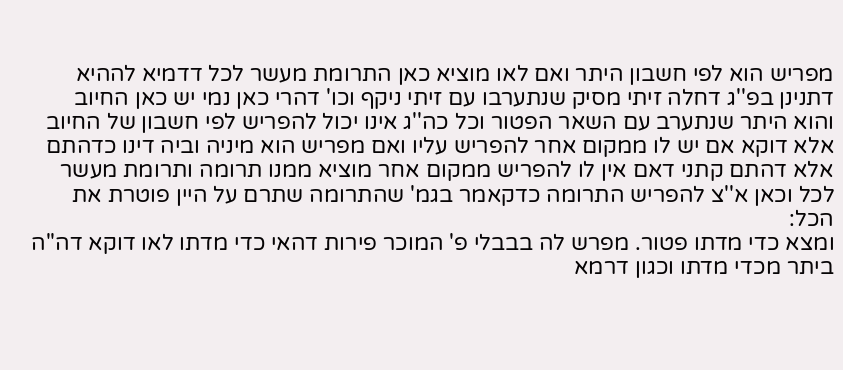מפריש הוא לפי חשבון היתר ואם לאו מוציא כאן התרומת מעשר לכל דדמיא לההיא דתנינן בפ''ג דחלה זיתי מסיק שנתערבו עם זיתי ניקף וכו' דהרי כאן נמי יש כאן החיוב והוא היתר שנתערב עם השאר הפטור וכל כה''ג אינו יכול להפריש לפי חשבון של החיוב אלא דוקא אם יש לו ממקום אחר להפריש עליו ואם מפריש הוא מיניה וביה דינו כדהתם אלא דהתם קתני דאם אין לו להפריש ממקום אחר מוציא ממנו תרומה ותרומת מעשר לכל וכאן א''צ להפריש התרומה כדקאמר בגמ' שהתרומה שתרם על היין פוטרת את הכל:
ומצא כדי מדתו פטור. מפרש לה בבבלי פ' המוכר פירות דהאי כדי מדתו לאו דוקא דה''ה ביתר מכדי מדתו וכגון דרמא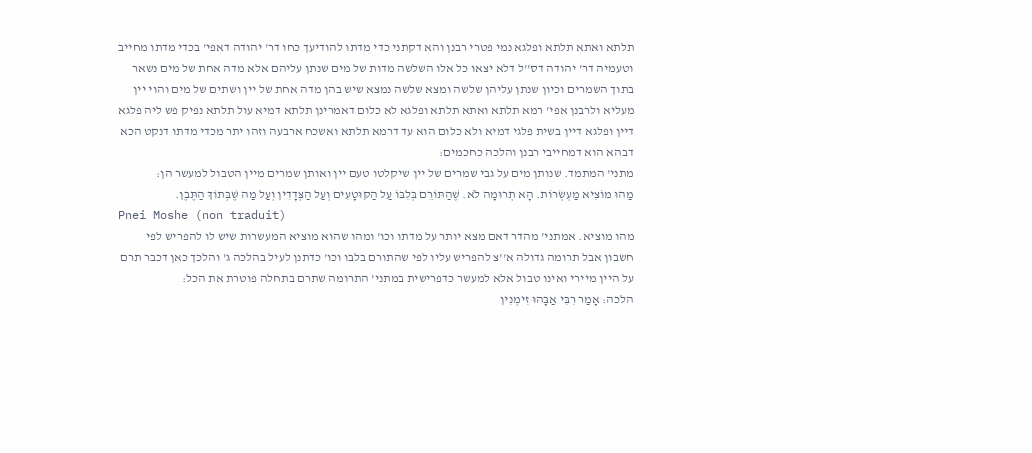תלתא ואתא תלתא ופלגא נמי פטרי רבנן והא דקתני כדי מדתו להודיעך כחו דר' יהודה דאפי' בכדי מדתו מחייב וטעמיה דר' יהודה דס''ל דלא יצאו כל אלו השלשה מדות של מים שנתן עליהם אלא מדה אחת של מים נשאר בתוך השמרים וכיון שנתן עליהן שלשה ומצא שלשה נמצא שיש בהן מדה אחת של יין ושתים של מים והוי יין מעליא ולרבנן אפי' רמא תלתא ואתא תלתא ופלגא לא כלום דאמרינן תלתא דמיא עול תלתא נפיק פש ליה פלגא דיין ופלגא דיין בשית פלגי דמיא ולא כלום הוא עד דרמא תלתא ואשכח ארבעה וזהו יתר מכדי מדתו דנקט הכא דבהא הוא דמחייבי רבנן והלכה כחכמים:
מתני' המתמד. שנותן מים על גבי שמרים של יין שיקלטו טעם יין ואותן שמרים מיין הטבול למעשר הן:
מַהוּ מוֹצִיא מַעְשְׂרוֹת. הָא תְרוּמָה לֹא. שֶׁהַתּוֹרֵם בְּלִבּוֹ עַל הַקּוּטָעִים וְעַל הַצְּדָדִין וְעַל מַה שֶׁבְּתוֹךְ הַתֶּבֶן.
Pnei Moshe (non traduit)
מהו מוציא. אמתני' מהדר דאם מצא יותר על מדתו וכו' ומהו שהוא מוציא המעשרות שיש לו להפריש לפי חשבון אבל תרומה גדולה א''צ להפריש עליו לפי שהתורם בלבו וכו' כדתנן לעיל בהלכה ג' והלכך כאן דכבר תרם על היין מיירי ואינו טבול אלא למעשר כדפרישית במתני' התרומה שתרם בתחלה פוטרת את הכל:
הלכה: אָמַר רִבִּי אַבָּהוּ זִימְנִין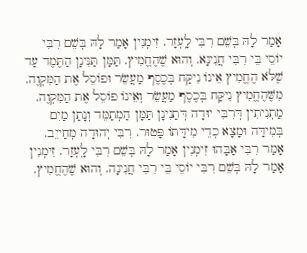אָמַר לָהּ בְּשֵׁם רִבִּי לָֽעְזָר. זִימְנִין אָמַר לָהּ בְּשֵׁם רִבִּי יוֹסֵי בֵּי רִבִּי חֲנִינָא. וְהוּא שֶׁהֶחֱמִיץ. תַּמָּן תַּנִּינָן הַתֶּמֶד עַד שֶׁלֹּא הֶחֱמִיץ אֵינוֹ נִיקַּח בְּכֶסֶף מַעֲשֵׂר וּפוֹסֵל אֶת הַמִּקְוֶה. מִשֶּׁהֶחֱמִיץ נִיקַּח בְּכֶסֶף מַעֲשֵׂר וְאֵינוֹ פוֹסֵל אֶת הַמִּקְוֶה. מַתְנִיתִין דְּרִבִּי יוּדָה דְּתַנִינָן תַּמָּן הַמְתַמֵּד וְנָתַן מַיִם בְּמִידָּה וּמָצָא כְדֵי מִידָּתוֹ פָּטוּר. רִבִּי יְהוּדָה מְחַייֵב. אָמַר רִבִּי אַבָּהוּ זִימְנִין אָמַר לָהּ בְּשֵׁם רִבִּי לָֽעְזָר. זִימְנִין אָמַר לָהּ בְּשֵׁם רִבִּי יוֹסֵי בֵּי רִבִּי חֲנִינָה. וְהוּא שֶׁהֶחֱמִיץ.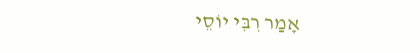אָמַר רִבִּי יוֹסֵי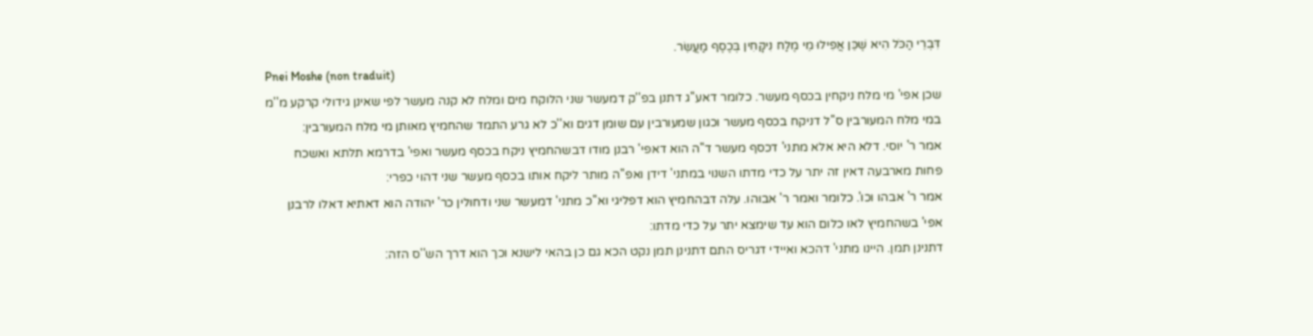דִּבְרֵי הַכֹּל הִיא שֶׁכֵּן אֲפִילוּ מֵי מֶלַח נִיקָּחִין בְּכֶסֶף מַעֲשֵׂר.
Pnei Moshe (non traduit)
שכן אפי' מי מלח ניקחין בכסף מעשר. כלומר דאע''ג דתנן בפ''ק דמעשר שני הלוקח מים ומלח לא קנה מעשר לפי שאינן גידולי קרקע מ''מ במי מלח המעורבין ס''ל דניקח בכסף מעשר וכגון שמעורבין עם שומן דגים וא''כ לא גרע התמד שהחמיץ מאותן מי מלח המעורבין:
אמר ר' יוסי. דלא היא אלא מתני' דכסף מעשר ד''ה הוא דאפי' רבנן מודו דבשהחמיץ ניקח בכסף מעשר ואפי' בדרמא תלתא ואשכח פחות מארבעה דאין זה יתר על כדי מדתו השנוי במתני' דידן ואפ''ה מותר ליקח אותו בכסף מעשר שני דהוי כפרי:
אמר ר' אבהו וכו'. כלומר ואמר ר' אבוהו. עלה דבהחמיץ הוא דפליגי וא''כ מתני' דמעשר שני ודחולין כר' יהודה הוא דאתיא דאלו לרבנן אפי' בשהחמיץ לאו כלום הוא עד שימצא יתר על כדי מדתו:
דתנינן תמן. היינו מתני' דהכא ואיידי דגריס התם דתנינן תמן נקט הכא גם כן בהאי לישנא וכך הוא דרך הש''ס הזה: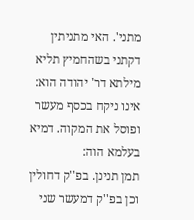מתני'. האי מתניתין דקתני בשהחמיץ תליא מילתא דר' יהודה הוא:
אינו ניקח בכסף מעשר ופוסל את המקוה. דמיא בעלמא הוה:
תמן תנינן. בפ''ק דחולין וכן בפ''ק דמעשר שני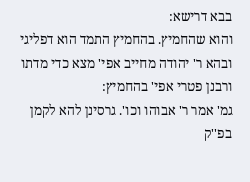בבא דרישא:
והוא שהחמיץ. בהחמיץ התמד הוא דפליגי ובהא ר' יהודה מחייב אפי' מצא כדי מדתו ורבנן פטרי אפי' בהחמיץ:
גמ' אמר ר' אבוהו וכו'. גרסינן להא לקמן בפ''ק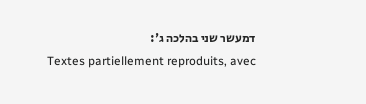דמעשר שני בהלכה ג':
Textes partiellement reproduits, avec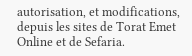autorisation, et modifications, depuis les sites de Torat Emet Online et de Sefaria.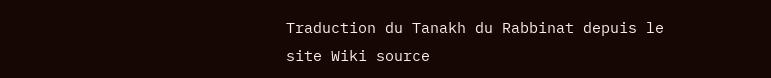Traduction du Tanakh du Rabbinat depuis le site Wiki source